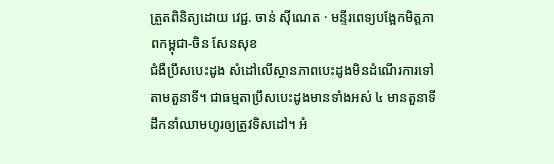ត្រួតពិនិត្យដោយ វេជ្ជ. ចាន់ ស៊ីណេត · មន្ទីរពេទ្យបង្អែកមិត្តភាពកម្ពុជា-ចិន សែនសុខ
ជំងឺប្រឹសបេះដូង សំដៅលើស្ថានភាពបេះដូងមិនដំណើរការទៅតាមតួនាទី។ ជាធម្មតាប្រឹសបេះដូងមានទាំងអស់ ៤ មានតួនាទីដឹកនាំឈាមហូរឲ្យត្រូវទិសដៅ។ អំ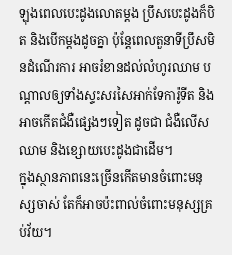ឡុងពេលបេះដូងលោតម្ដង ប្រឹសបេះដូងក៏បិត និងបើកម្ដងដូចគ្នា ប៉ុន្តែពេលតួនាទីប្រឹសមិនដំណើរការ អាចរំខានដល់លំហូរឈាម បណ្តាលឲ្យទាំងស្ទះសរសៃអាក់ទែការ៉ូទីត និងអាចកើតជំងឺផ្សេងៗទៀត ដូចជា ជំងឺលើសឈាម និងខ្សោយបេះដូងជាដើម។
ក្នុងស្ថានភាពនេះច្រើនកើតមានចំពោះមនុស្សចាស់ តែក៏អាចប៉ះពាល់ចំពោះមនុស្សគ្រប់វ័យ។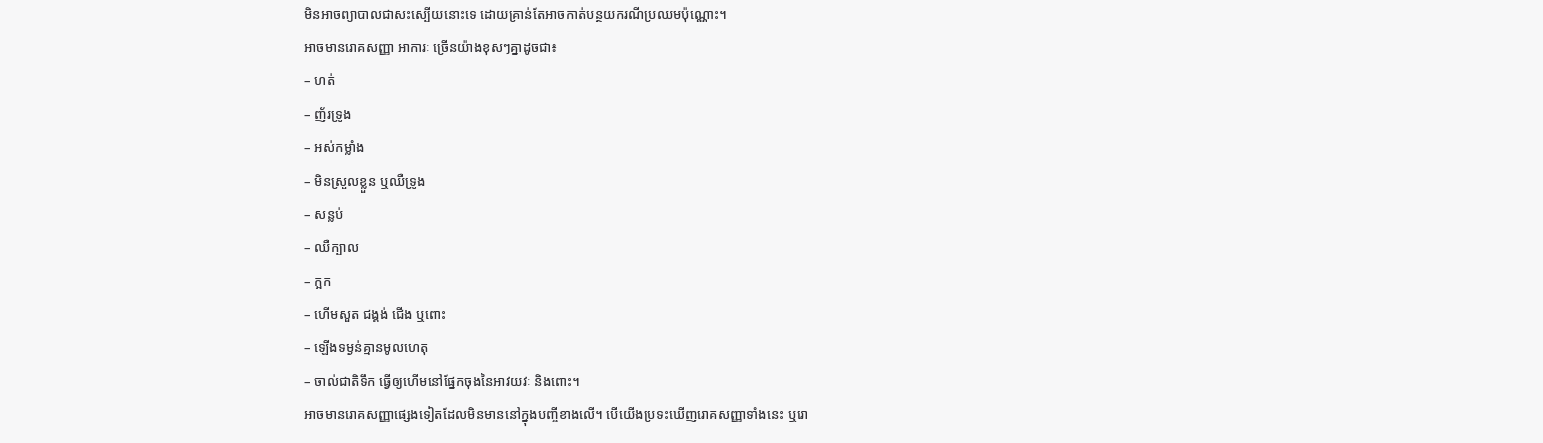មិនអាចព្យាបាលជាសះស្បើយនោះទេ ដោយគ្រាន់តែអាចកាត់បន្ថយករណីប្រឈមប៉ុណ្ណោះ។
អាចមានរោគសញ្ញា អាការៈ ច្រើនយ៉ាងខុសៗគ្នាដូចជា៖
– ហត់
– ញ័រទ្រូង
– អស់កម្លាំង
– មិនស្រួលខ្លួន ឬឈឺទ្រូង
– សន្លប់
– ឈឺក្បាល
– ក្អក
– ហើមសួត ជង្គង់ ជើង ឬពោះ
– ឡើងទម្ងន់គ្មានមូលហេតុ
– ចាល់ជាតិទឹក ធ្វើឲ្យហើមនៅផ្នែកចុងនៃអាវយវៈ និងពោះ។
អាចមានរោគសញ្ញាផ្សេងទៀតដែលមិនមាននៅក្នុងបញ្ចីខាងលើ។ បើយើងប្រទះឃើញរោគសញ្ញាទាំងនេះ ឬរោ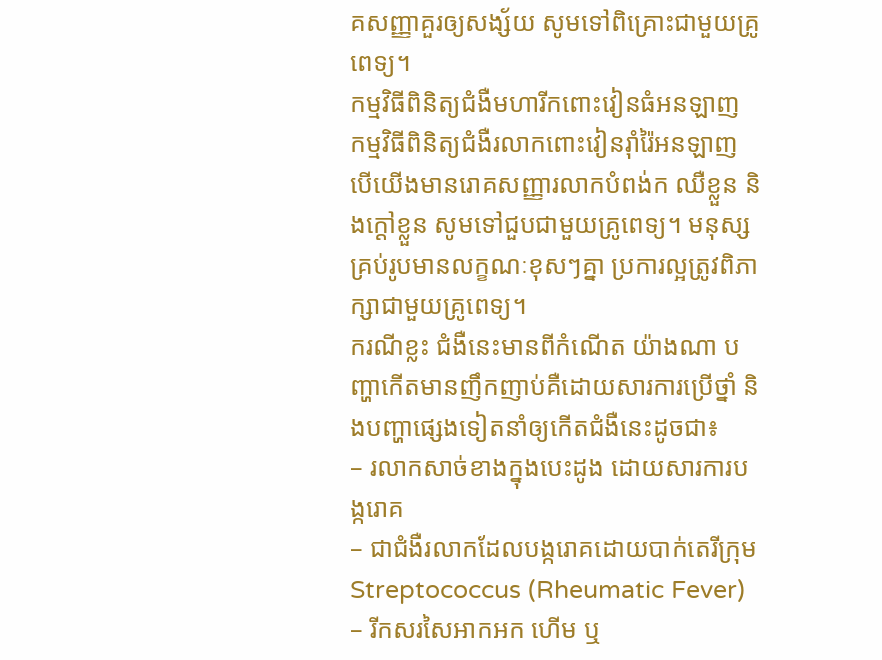គសញ្ញាគួរឲ្យសង្ស័យ សូមទៅពិគ្រោះជាមួយគ្រូពេទ្យ។
កម្មវិធីពិនិត្យជំងឺមហារីកពោះវៀនធំអនឡាញ
កម្មវិធីពិនិត្យជំងឺរលាកពោះវៀនរ៉ាំរ៉ៃអនឡាញ
បើយើងមានរោគសញ្ញារលាកបំពង់ក ឈឺខ្លួន និងក្ដៅខ្លួន សូមទៅជួបជាមួយគ្រូពេទ្យ។ មនុស្សគ្រប់រូបមានលក្ខណៈខុសៗគ្នា ប្រការល្អត្រូវពិភាក្សាជាមួយគ្រូពេទ្យ។
ករណីខ្លះ ជំងឺនេះមានពីកំណើត យ៉ាងណា បញ្ហាកើតមានញឹកញាប់គឺដោយសារការប្រើថ្នាំ និងបញ្ហាផ្សេងទៀតនាំឲ្យកើតជំងឺនេះដូចជា៖
– រលាកសាច់ខាងក្នុងបេះដូង ដោយសារការបង្ករោគ
– ជាជំងឺរលាកដែលបង្ករោគដោយបាក់តេរីក្រុម Streptococcus (Rheumatic Fever)
– រីកសរសៃអាកអក ហើម ឬ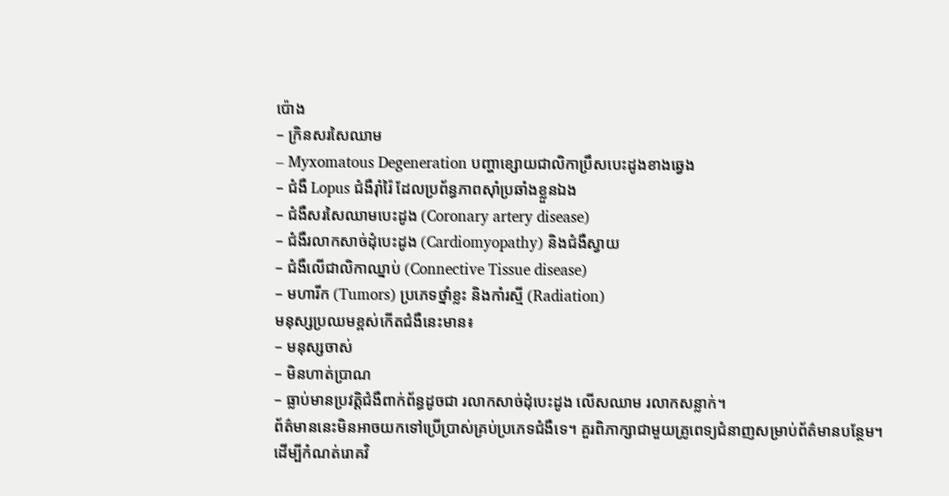ប៉ោង
– ក្រិនសរសៃឈាម
– Myxomatous Degeneration បញ្ហាខ្សោយជាលិកាប្រឹសបេះដូងខាងឆ្វេង
– ជំងឺ Lopus ជំងឺរ៉ាំរ៉ៃ ដែលប្រព័ន្ធភាពស៊ាំប្រឆាំងខ្លួនឯង
– ជំងឺសរសៃឈាមបេះដូង (Coronary artery disease)
– ជំងឺរលាកសាច់ដុំបេះដូង (Cardiomyopathy) និងជំងឺស្វាយ
– ជំងឺលើជាលិកាឈ្នាប់ (Connective Tissue disease)
– មហារីក (Tumors) ប្រភេទថ្នាំខ្លះ និងកាំរស្មី (Radiation)
មនុស្សប្រឈមខ្ពស់កើតជំងឺនេះមាន៖
– មនុស្សចាស់
– មិនហាត់ប្រាណ
– ធ្លាប់មានប្រវត្តិជំងឺពាក់ព័ន្ធដូចជា រលាកសាច់ដុំបេះដូង លើសឈាម រលាកសន្លាក់។
ព័ត៌មាននេះមិនអាចយកទៅប្រើប្រាស់គ្រប់ប្រភេទជំងឺទេ។ គួរពិភាក្សាជាមួយគ្រូពេទ្យជំនាញសម្រាប់ព័ត៌មានបន្ថែម។
ដើម្បីកំណត់រោគវិ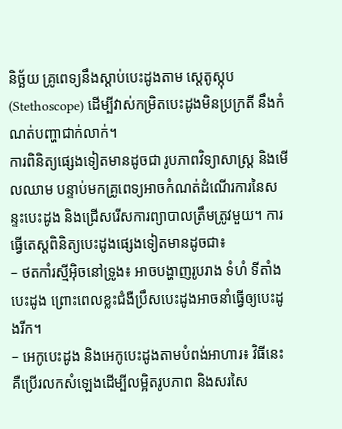និច្ឆ័យ គ្រូពេទ្យនឹងស្ដាប់បេះដូងតាម ស្តេតូស្កុប (Stethoscope) ដើម្បីវាស់កម្រិតបេះដូងមិនប្រក្រតី នឹងកំណត់បញ្ហាជាក់លាក់។
ការពិនិត្យផ្សេងទៀតមានដូចជា រូបភាពវិទ្យាសាស្ត្រ និងមើលឈាម បន្ទាប់មកគ្រូពេទ្យអាចកំណត់ដំណើរការនៃសន្ទះបេះដូង និងជ្រើសរើសការព្យាបាលត្រឹមត្រូវមួយ។ ការធ្វើតេស្តពិនិត្យបេះដូងផ្សេងទៀតមានដូចជា៖
– ថតកាំរស្មីអ៊ិចនៅទ្រូង៖ អាចបង្ហាញរូបរាង ទំហំ ទីតាំងបេះដូង ព្រោះពេលខ្លះជំងឺប្រឹសបេះដូងអាចនាំធ្វើឲ្យបេះដូងរីក។
– អេកូបេះដូង និងអេកូបេះដូងតាមបំពង់អាហារ៖ វិធីនេះគឺប្រើរលកសំឡេងដើម្បីលម្អិតរូបភាព និងសរសៃ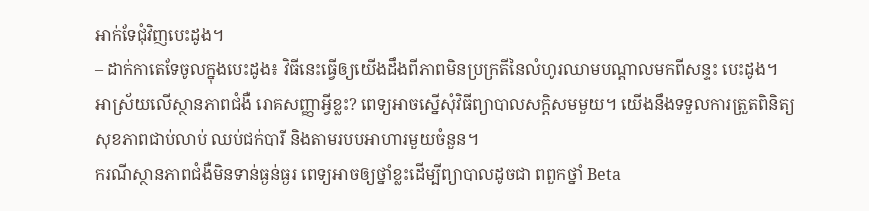អាក់ទែជុំវិញបេះដូង។
– ដាក់កាតេទែចូលក្នុងបេះដូង៖ វិធីនេះធ្វើឲ្យយើងដឹងពីភាពមិនប្រក្រតីនៃលំហូរឈាមបណ្ដាលមកពីសន្ទះ បេះដូង។
អាស្រ័យលើស្ថានភាពជំងឺ រោគសញ្ញាអ្វីខ្លះ? ពេទ្យអាចស្នើសុំវិធីព្យាបាលសក្តិសមមួយ។ យើងនឹងទទួលការត្រួតពិនិត្យសុខភាពជាប់លាប់ ឈប់ជក់បារី និងតាមរបបអាហារមួយចំនួន។
ករណីស្ថានភាពជំងឺមិនទាន់ធ្ងន់ធ្ងរ ពេទ្យអាចឲ្យថ្នាំខ្លះដើម្បីព្យាបាលដូចជា ពពួកថ្នាំ Beta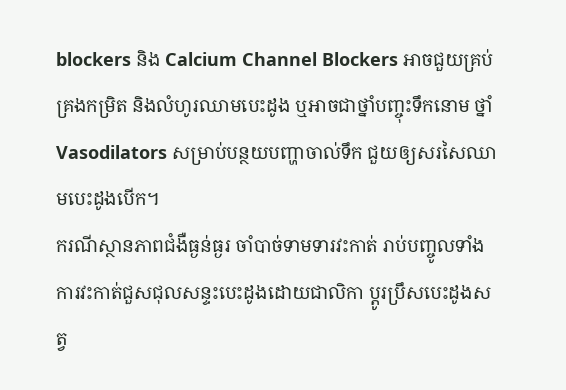blockers និង Calcium Channel Blockers អាចជួយគ្រប់គ្រងកម្រិត និងលំហូរឈាមបេះដូង ឬអាចជាថ្នាំបញ្ចុះទឹកនោម ថ្នាំ Vasodilators សម្រាប់បន្ថយបញ្ហាចាល់ទឹក ជួយឲ្យសរសៃឈាមបេះដូងបើក។
ករណីស្ថានភាពជំងឺធ្ងន់ធ្ងរ ចាំបាច់ទាមទារវះកាត់ រាប់បញ្ចូលទាំងការវះកាត់ជួសជុលសន្ទះបេះដូងដោយជាលិកា ប្តូរប្រឹសបេះដូងសត្វ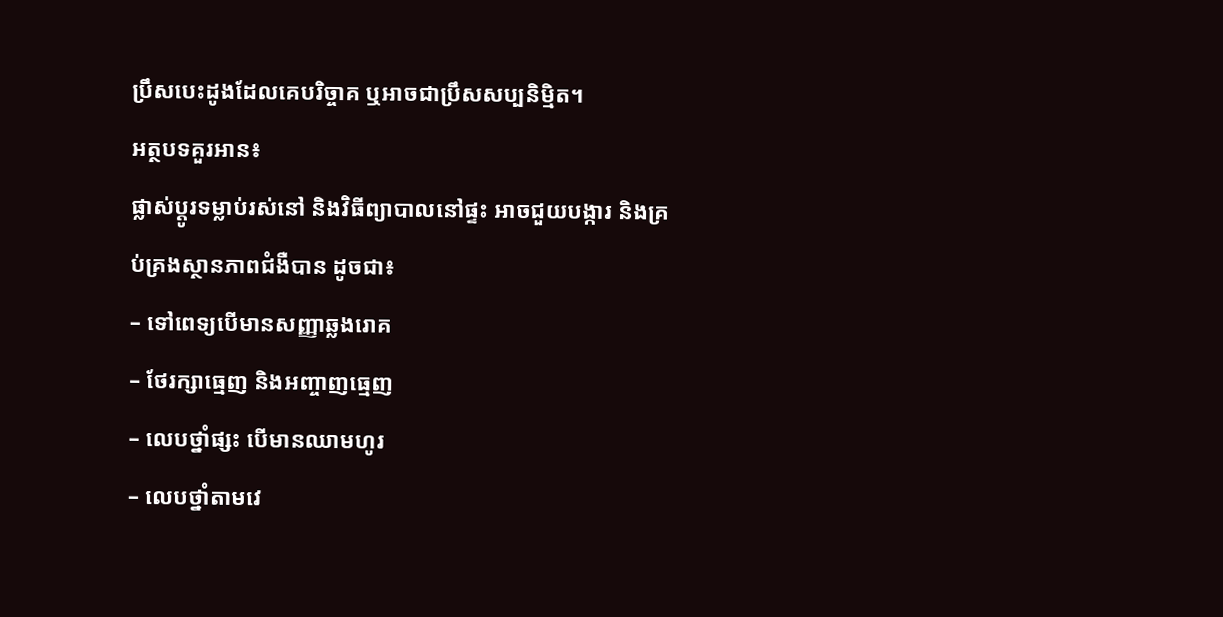ប្រឹសបេះដូងដែលគេបរិច្ចាគ ឬអាចជាប្រឹសសប្បនិម្មិត។
អត្ថបទគួរអាន៖
ផ្លាស់ប្តូរទម្លាប់រស់នៅ និងវិធីព្យាបាលនៅផ្ទះ អាចជួយបង្ការ និងគ្រប់គ្រងស្ថានភាពជំងឺបាន ដូចជា៖
– ទៅពេទ្យបើមានសញ្ញាឆ្លងរោគ
– ថែរក្សាធ្មេញ និងអញ្ចាញធ្មេញ
– លេបថ្នាំផ្សះ បើមានឈាមហូរ
– លេបថ្នាំតាមវេ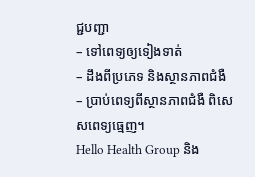ជ្ជបញ្ជា
– ទៅពេទ្យឲ្យទៀងទាត់
– ដឹងពីប្រភេទ និងស្ថានភាពជំងឺ
– ប្រាប់ពេទ្យពីស្ថានភាពជំងឺ ពិសេសពេទ្យធ្មេញ។
Hello Health Group និង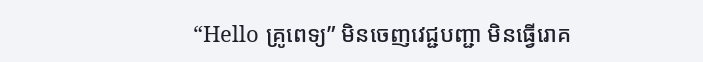“Hello គ្រូពេទ្យ” មិនចេញវេជ្ជបញ្ជា មិនធ្វើរោគ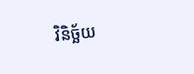វិនិច្ឆ័យ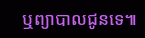ឬព្យាបាលជូនទេ៕